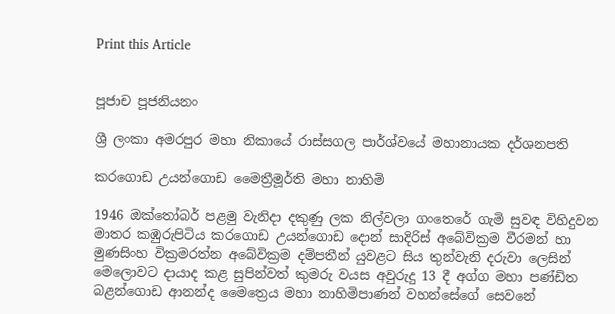Print this Article


පූජාච පූජනියනං

ශ්‍රී ලංකා අමරපුර මහා නිකායේ රාස්සගල පාර්ශ්වයේ මහානායක දර්ශනපති

කරගොඩ උයන්ගොඩ මෛත්‍රීමූර්ති මහා නාහිමි

1946 ඔක්තෝබර් පළමු වැනිදා දකුණු ලක නිල්වලා ගංතෙරේ ගැමි සුවඳ විහිදුවන මාතර කඹුරුපිටිය කරගොඩ උයන්ගොඩ දොන් සාදිරිස් අබේවික්‍රම වීරමන් හා මුණසිංහ වික්‍රමරත්න අබේවික්‍රම දම්පතීන් යුවළට සිය තුන්වැනි දරුවා ලෙසින් මෙලොවට දායාද කළ සුපින්වත් කුමරු වයස අවුරුදු 13 දී අග්ග මහා පණ්ඩිත බළන්ගොඩ ආනන්ද මෛත්‍රෙය මහා නාහිමිපාණන් වහන්සේගේ සෙවනේ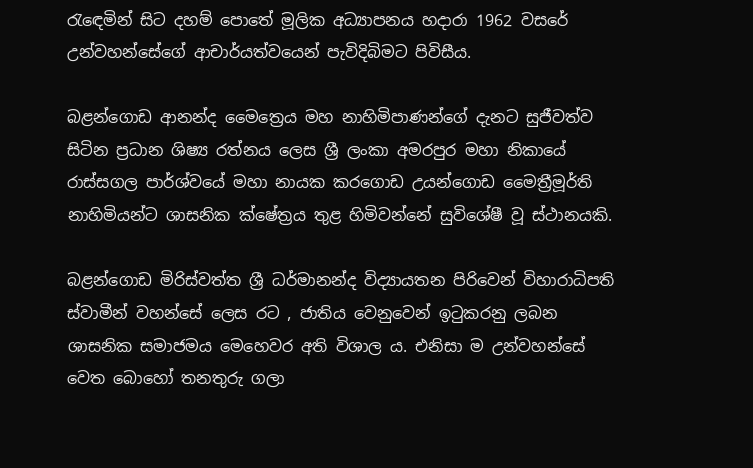රැඳෙමින් සිට දහම් පොතේ මූලික අධ්‍යාපනය හදාරා 1962 වසරේ උන්වහන්සේගේ ආචාර්යත්වයෙන් පැවිදිබිමට පිවිසීය.

බළන්ගොඩ ආනන්ද මෛත්‍රෙය මහ නාහිමිපාණන්ගේ දැනට සුජීවත්ව සිටින ප්‍රධාන ශිෂ්‍ය රත්නය ලෙස ශ්‍රී ලංකා අමරපුර මහා නිකායේ රාස්සගල පාර්ශ්වයේ මහා නායක කරගොඩ උයන්ගොඩ මෛත්‍රීමූර්ති නාහිමියන්ට ශාසනික ක්ෂේත්‍රය තුළ හිමිවන්නේ සුවිශේෂී වූ ස්ථානයකි.

බළන්ගොඩ මිරිස්වත්ත ශ්‍රී ධර්මානන්ද විද්‍යායතන පිරිවෙන් විහාරාධිපති ස්වාමීන් වහන්සේ ලෙස රට , ජාතිය වෙනුවෙන් ඉටුකරනු ලබන ශාසනික සමාජමය මෙහෙවර අති විශාල ය. එනිසා ම උන්වහන්සේ වෙත බොහෝ තනතුරු ගලා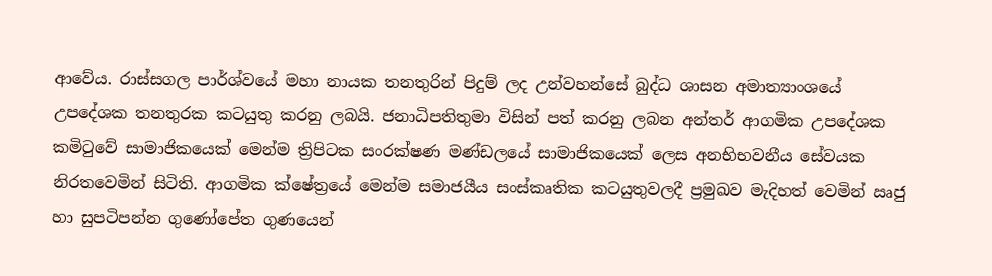ආවේය. රාස්සගල පාර්ශ්වයේ මහා නායක තනතුරින් පිදුම් ලද උන්වහන්සේ බුද්ධ ශාසන අමාත්‍යාංශයේ උපදේශක තනතුරක කටයුතු කරනු ලබයි. ජනාධිපතිතුමා විසින් පත් කරනු ලබන අන්තර් ආගමික උපදේශක කමිටුවේ සාමාජිකයෙක් මෙන්ම ත්‍රිපිටක සංරක්ෂණ මණ්ඩලයේ සාමාජිකයෙක් ලෙස අනභිභවනීය සේවයක නිරතවෙමින් සිටිති. ආගමික ක්ෂේත්‍රයේ මෙන්ම සමාජයීය සංස්කෘතික කටයුතුවලදී ප්‍රමුඛව මැදිහත් වෙමින් ඍජු හා සුපටිපන්න ගුණෝපේත ගුණයෙන්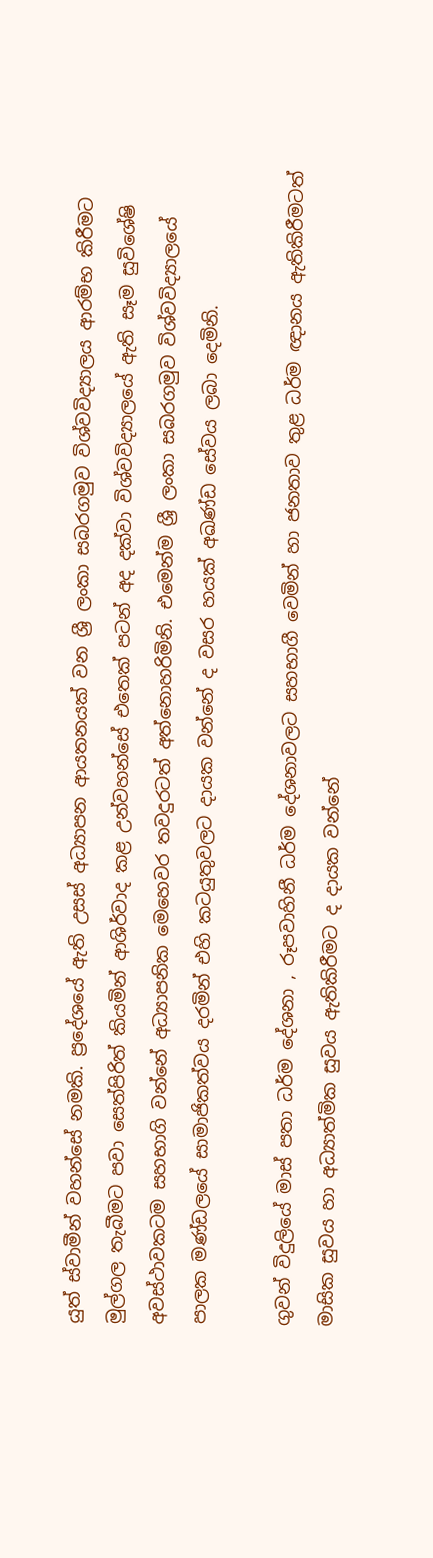යුත් ස්වාමීන් වහන්සේ නමකි. ප්‍රදේශයේ ඇති උසස් අධ්‍යාපන ආයතනයක් වන ශ්‍රී ලංකා සබරගමුව විශ්වවිද්‍යාලය ආරම්භ කිරීමට මුල්ගල තැබීමට පවා සෙත්පිරිත් කියමින් ආශිර්වාද කළ උන්වහන්සේ එතෙක් පටන් අද දක්වා විශ්වවිද්‍යාලයේ ඇති සෑම සුවිශේෂි අවස්ථාවකටම සහභාගි වන්නේ අධ්‍යාපනික මෙහෙවර තවදුරටත් අත්නොහරිමිනි. එමෙන්ම ශ්‍රී ලංකා සබරගමුව විශ්වවිද්‍යාලයේ පාලක මණ්ඩලයේ සාමාජිකත්වය දරමින් එහි කටයුතුවලට දායක වන්නේ ද වසර හයක් අඛණ්ඩ සේවය ලබා දෙමිනි.

ගුවන් විදුලියේ මාස් පතා ධර්ම දේශනා , රූපවාහිනී ධර්ම දේශනාවලට සහභාගී වෙමින් හා ජනතාව තුළ ධර්ම ඥානය ඇතිකිරීමටත් මාසික සුවය හා අධ්‍යාත්මික සුවය ඇතිකිරීමට ද දායක වන්නේ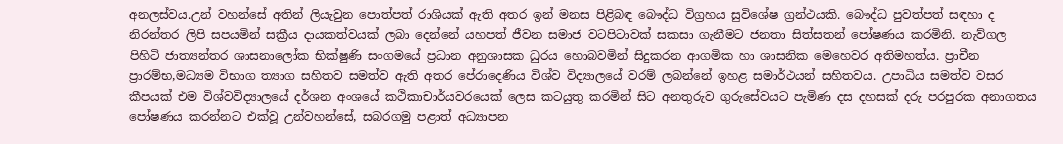අනලස්වය.උන් වහන්සේ අතින් ලියැවුන පොත්පත් රාශියක් ඇති අතර ඉන් මනස පිළිබඳ බෞද්ධ විග්‍රහය සුවිශේෂ ග්‍රන්ථයකි. බෞද්ධ පුවත්පත් සඳහා ද නිරන්තර ලිපි සපයමින් සක්‍රීය දායකත්වයක් ලබා දෙන්නේ යහපත් ජීවන සමාජ වටපිටාවක් සකසා ගැනීමට ජනතා සිත්සතන් පෝෂණය කරමිනි. නැව්ගල පිහිටි ජාත්‍යන්තර ශාසනාලෝක භික්ෂුණි සංගමයේ ප්‍රධාන අනුශාසක ධුරය හොබවමින් සිදුකරන ආගමික හා ශාසනික මෙහෙවර අතිමහත්ය. ප්‍රාචීන ප්‍රාරම්භ,මධ්‍යම විභාග ත්‍යාග සහිතව සමත්ව ඇති අතර පේරාදෙණිය විශ්ව විද්‍යාලයේ වරම් ලබන්නේ ඉහළ සමාර්ථයන් සහිතවය. උපාධිය සමත්ව වසර කීපයක් එම විශ්වවිද්‍යාලයේ දර්ශන අංශයේ කථිකාචාර්යවරයෙක් ලෙස කටයුතු කරමින් සිට අනතුරුව ගුරුසේවයට පැමිණ දස දහසක් දරු පරපුරක අනාගතය පෝෂණය කරන්නට එක්වූ උන්වහන්සේ, සබරගමු පළාත් අධ්‍යාපන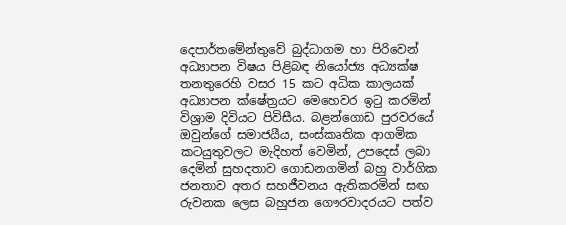දෙපාර්තමේන්තුවේ බුද්ධාගම හා පිරිවෙන් අධ්‍යාපන විෂය පිළිබඳ නියෝජ්‍ය අධ්‍යක්ෂ තනතුරෙහි වසර 15 කට අධික කාලයක් අධ්‍යාපන ක්ෂේත්‍රයට මෙහෙවර ඉටු කරමින් විශ්‍රාම දිවියට පිවිසීය. බළන්ගොඩ පුරවරයේ ඔවුන්ගේ සමාජයීය, සංස්කෘතික ආගමික කටයුතුවලට මැදිහත් වෙමින්, උපදෙස් ලබා දෙමින් සුහදතාව ගොඩනගමින් බහු වාර්ගික ජනතාව අතර සහජීවනය ඇතිකරමින් සඟ රුවනක ලෙස බහුජන ගෞරවාදරයට පත්ව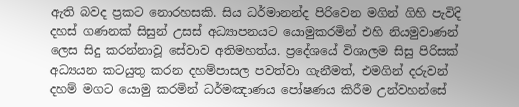ඇති බවද ප්‍රකට නොරහසකි. සිය ධර්මානන්ද පිරිවෙන මගින් ගිහි පැවිදි දහස් ගණනක් සිසුන් උසස් අධ්‍යාපනයට යොමුකරමින් එහි නියමුවාණන් ලෙස සිදු කරන්නාවූ සේවාව අතිමහත්ය. ප්‍රදේශයේ විශාලම සිසු පිරිසක් අධ්‍යයන කටයුතු කරන දහම්පාසල පවත්වා ගැනීමත්, එමගින් දරුවන් දහම් මගට යොමු කරමින් ධර්මඤාණය පෝෂණය කිරීම උන්වහන්සේ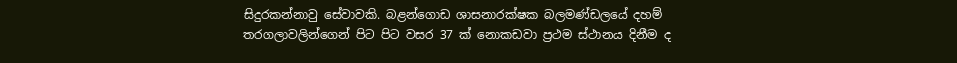සිදුරකන්නාවු සේවාවකි. බළන්ගොඩ ශාසනාරක්ෂක බලමණ්ඩලයේ දහම් තරගලාවලින්ගෙන් පිට පිට වසර 37 ක් නොකඩවා ප්‍රථම ස්ථානය දිනීම ද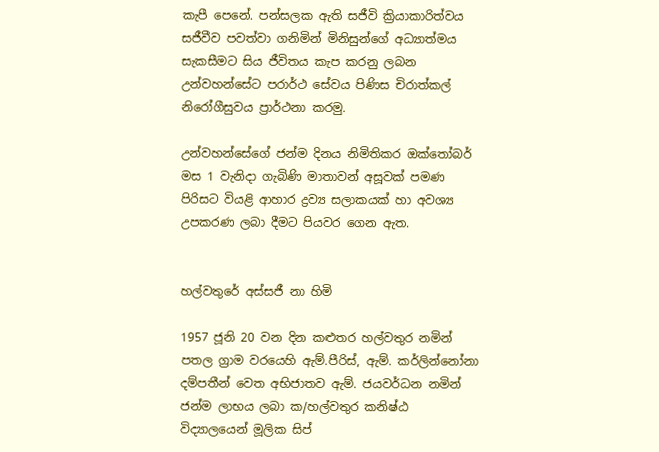කැපී පෙනේ. පන්සලක ඇති සජීවි ක්‍රියාකාරිත්වය සජීවීව පවත්වා ගනිමින් මිනිසුන්ගේ අධ්‍යාත්මය සැකසීමට සිය ජීවිතය කැප කරනු ලබන උන්වහන්සේට පරාර්ථ සේවය පිණිස චිරාත්කල් නිරෝගීසුවය ප්‍රාර්ථනා කරමු.

උන්වහන්සේගේ ජන්ම දිනය නිමිතිකර ඔක්තෝබර් මස 1 වැනිදා ගැබිණි මාතාවන් අසූවක් පමණ පිරිසට වියළි ආහාර ද්‍රව්‍ය සලාකයක් හා අවශ්‍ය උපකරණ ලබා දීමට පියවර ගෙන ඇත.


හල්වතුරේ අස්සජී නා හිමි

1957 ජූනි 20 වන දින කළුතර හල්වතුර නමින් පතල ග්‍රාම වරයෙහි ඇම්.පීරිස්, ඇම්. කර්ලින්නෝනා දම්පතීන් වෙත අභිජාතව ඇම්. ජයවර්ධන නමින් ජන්ම ලාභය ලබා ක/හල්වතුර කනිෂ්ඨ විද්‍යාලයෙන් මූලික සිප්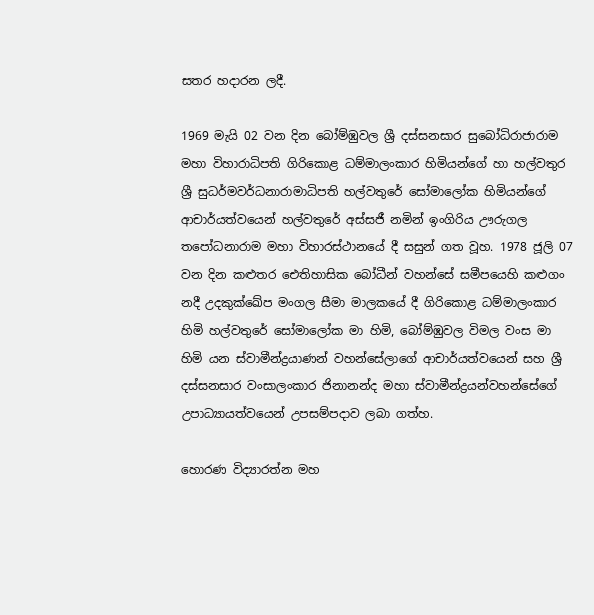සතර හදාරන ලදී.

1969 මැයි 02 වන දින බෝම්ඹුවල ශ්‍රී දස්සනසාර සුබෝධිරාජාරාම මහා විහාරාධිපති ගිරිකොළ ධම්මාලංකාර හිමියන්ගේ හා හල්වතුර ශ්‍රී සුධර්මවර්ධනාරාමාධිපති හල්වතුරේ සෝමාලෝක හිමියන්ගේ ආචාර්යත්වයෙන් හල්වතුරේ අස්සජී නමින් ඉංගිරිය ඌරුගල තපෝධනාරාම මහා විහාරස්ථානයේ දී සසුන් ගත වූහ. 1978 ජූලි 07 වන දින කළුතර ඓතිහාසික බෝධීන් වහන්සේ සමීපයෙහි කළුගං නදී උදකුක්ඛේප මංගල සීමා මාලකයේ දී ගිරිකොළ ධම්මාලංකාර හිමි හල්වතුරේ සෝමාලෝක මා හිමි, බෝම්ඹුවල විමල වංස මා හිමි යන ස්වාමීන්ද්‍රයාණන් වහන්සේලාගේ ආචාර්යත්වයෙන් සහ ශ්‍රී දස්සනසාර වංසාලංකාර ජිනානන්ද මහා ස්වාමීන්ද්‍රයන්වහන්සේගේ උපාධ්‍යායත්වයෙන් උපසම්පදාව ලබා ගත්හ.

හොරණ විද්‍යාරත්න මහ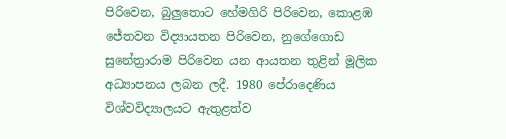පිරිවෙන, බුලුතොට හේමගිරි පිරිවෙන, කොළඹ ජේතවන විද්‍යායතන පිරිවෙන, නුගේගොඩ සුනේත්‍රාරාම පිරිවෙන යන ආයතන තුළින් මූලික අධ්‍යාපනය ලබන ලදී. 1980 පේරාදෙණිය විශ්වවිද්‍යාලයට ඇතුළත්ව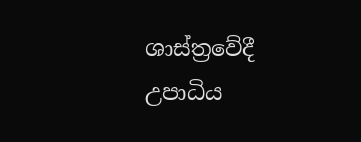ශාස්ත්‍රවේදී උපාධිය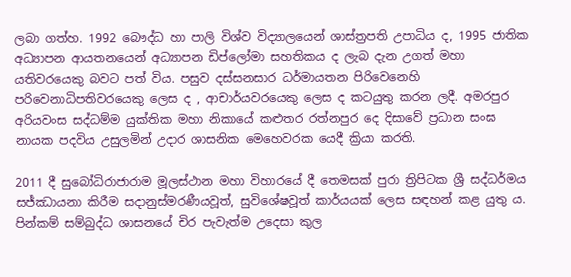ලබා ගත්හ. 1992 බෞද්ධ හා පාලි විශ්ව විද්‍යාලයෙන් ශාස්ත්‍රපති උපාධිය ද, 1995 ජාතික අධ්‍යාපන ආයතනයෙන් අධ්‍යාපන ඩිප්ලෝමා සහතිකය ද ලැබ දැන උගත් මහා යතිවරයෙකු බවට පත් විය. පසුව දස්සනසාර ධර්මායතන පිරිවෙනෙහි පරිවෙනාධිපතිවරයෙකු ලෙස ද , ආචාර්යවරයෙකු ලෙස ද කටයුතු කරන ලදී. අමරපුර අරියවංස සද්ධම්ම යුක්තික මහා නිකායේ කළුතර රත්නපුර දෙ දිසාවේ ප්‍රධාන සංඝ නායක පදවිය උසුලමින් උදාර ශාසනික මෙහෙවරක යෙදී ක්‍රියා කරති.

2011 දී සුබෝධිරාජාරාම මූලස්ථාන මහා විහාරයේ දී තෙමසක් පුරා ත්‍රිපිටක ශ්‍රී සද්ධර්මය සජ්ඣායනා කිරීම සදානුස්මරණීයවූත්, සුවිශේෂවූත් කාර්යයක් ලෙස සඳහන් කළ යුතු ය. පින්කම් සම්බුද්ධ ශාසනයේ චිර පැවැත්ම උදෙසා කුල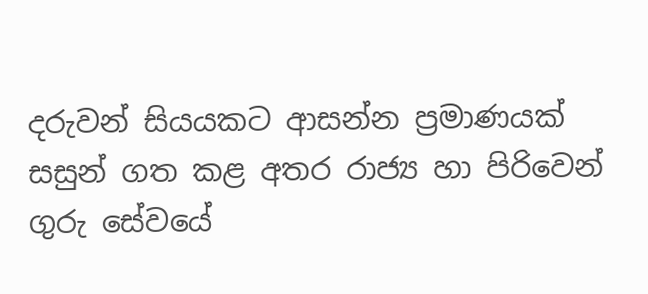දරුවන් සියයකට ආසන්න ප්‍රමාණයක් සසුන් ගත කළ අතර රාජ්‍ය හා පිරිවෙන් ගුරු සේවයේ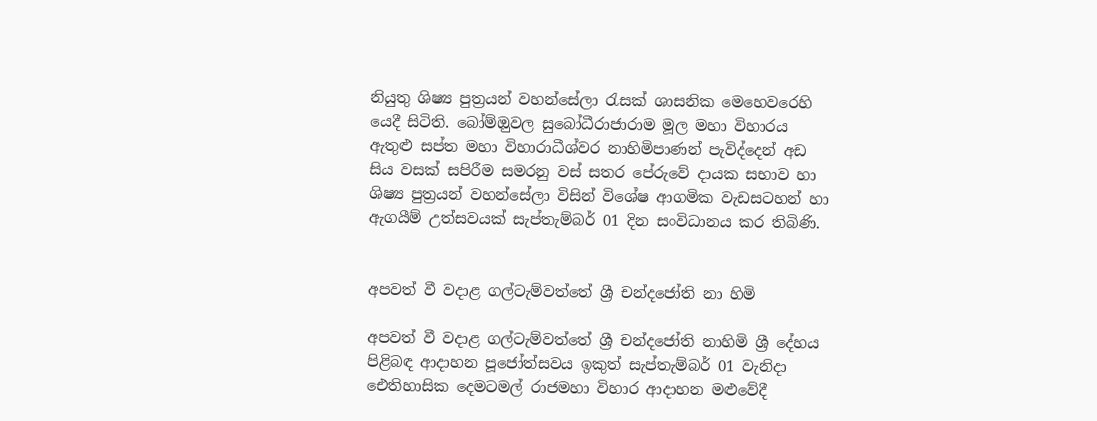නියුතු ශිෂ්‍ය පුත්‍රයන් වහන්සේලා රැසක් ශාසනික මෙහෙවරෙහි යෙදී සිටිති. බෝම්ඔුවල සුබෝධීරාජාරාම මූල මහා විහාරය ඇතුළු සප්ත මහා විහාරාධීශ්වර නාහිමිපාණන් පැවිද්දෙන් අඩ සිය වසක් සපිරීම සමරනු වස් සතර පේරුවේ දායක සභාව හා ශිෂ්‍ය පුත්‍රයන් වහන්සේලා විසින් විශේෂ ආගමික වැඩසටහන් හා ඇගයීම් උත්සවයක් සැප්තැම්බර් 01 දින සංවිධානය කර තිබිණි.


අපවත් වී වදාළ ගල්ටැම්වත්තේ ශ්‍රී චන්දජෝති නා හිමි

අපවත් වී වදාළ ගල්ටැම්වත්තේ ශ්‍රී චන්දජෝති නාහිමි ශ්‍රී දේහය පිළිබඳ ආදාහන පූජෝත්සවය ඉකුත් සැප්තැම්බර් 01 වැනිදා ඓතිහාසික දෙමටමල් රාජමහා විහාර ආදාහන මළුවේදී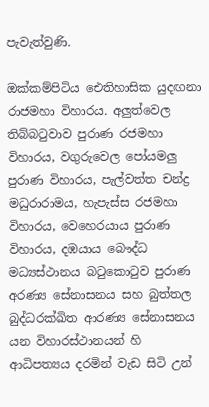පැවැත්වුණි.

ඔක්කම්පිටිය ඓතිහාසික යුදඟනා රාජමහා විහාරය. අලුත්වෙල තිබ්බටුවාව පුරාණ රජමහා විහාරය, වගුරුවෙල පෝයමලු පුරාණ විහාරය, පැල්වත්ත චන්ද්‍ර මධුරාරාමය, හැපැස්ස රජමහා විහාරය, වෙහෙරයාය පුරාණ විහාරය, දඹයාය බෞද්ධ මධ්‍යස්ථානය බටුකොටුව පුරාණ අරණ්‍ය සේනාසනය සහ බුත්තල බුද්ධරක්ඛිත ආරණ්‍ය සේනාසනය යන විහාරස්ථානයන් හි ආධිපත්‍යය දරමින් වැඩ සිටි උන්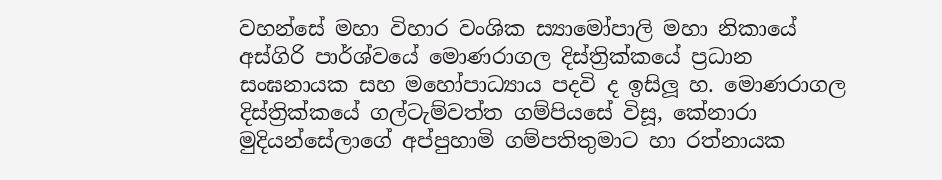වහන්සේ මහා විහාර වංශික ස්‍යාමෝපාලි මහා නිකායේ අස්ගිරි පාර්ශ්වයේ මොණරාගල දිස්ත්‍රික්කයේ ප්‍රධාන සංඝනායක සහ මහෝපාධ්‍යාය පදවි ද ඉසිලූ හ. මොණරාගල දිස්ත්‍රික්කයේ ගල්ටැම්වත්ත ගම්පියසේ විසූ, කේනාරා මුදියන්සේලාගේ අප්පුහාමි ගම්පතිතුමාට හා රත්නායක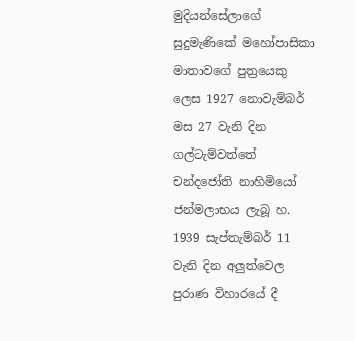මුදියන්සේලාගේ සුදුමැණිකේ මහෝපාසිකා මාතාවගේ පුත්‍රයෙකු ලෙස 1927 නොවැම්බර් මස 27 වැනි දින ගල්ටැම්වත්තේ චන්දජෝති නාහිමියෝ ජන්මලාභය ලැබූ හ. 1939 සැප්තැම්බර් 11 වැනි දින අලුත්වෙල පුරාණ විහාරයේ දී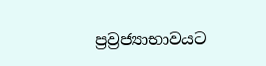ප්‍රව්‍රජ්‍යාභාවයට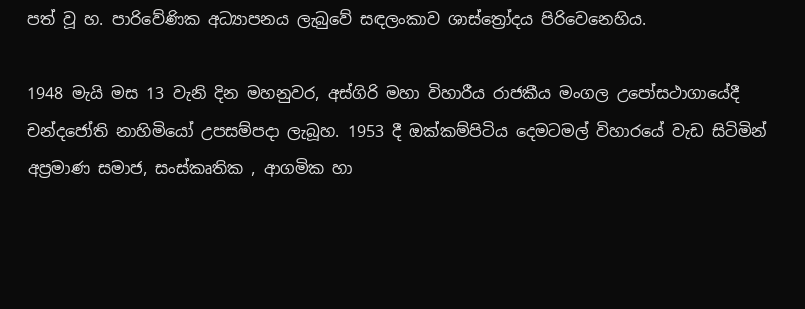පත් වූ හ. පාරිවේණික අධ්‍යාපනය ලැබුවේ සඳලංකාව ශාස්ත්‍රෝදය පිරිවෙනෙහිය.

1948 මැයි මස 13 වැනි දින මහනුවර, අස්ගිරි මහා විහාරීය රාජකීය මංගල උපෝසථාගායේදී චන්දජෝති නාහිමියෝ උපසම්පදා ලැබූහ. 1953 දී ඔක්කම්පිටිය දෙමටමල් විහාරයේ වැඩ සිටිමින් අප්‍රමාණ සමාජ, සංස්කෘතික , ආගමික හා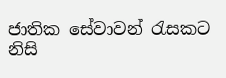ජාතික සේවාවන් රැසකට නිසි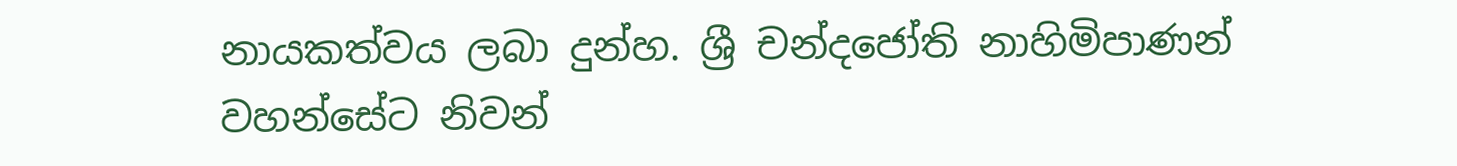නායකත්වය ලබා දුන්හ. ශ්‍රී චන්දජෝති නාහිමිපාණන් වහන්සේට නිවන්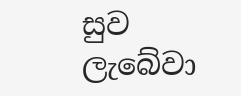සුව ලැබේවා